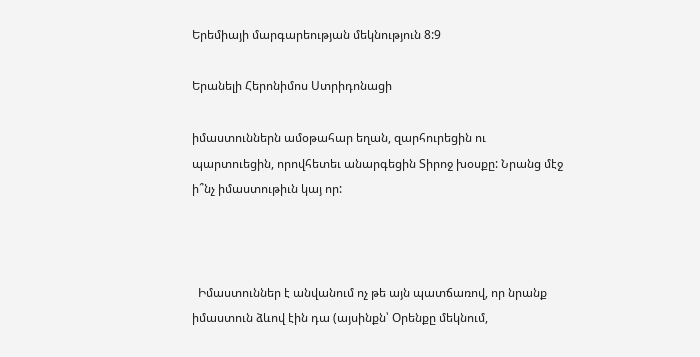Երեմիայի մարգարեության մեկնություն 8:9

Երանելի Հերոնիմոս Ստրիդոնացի

իմաստուններն ամօթահար եղան, զարհուրեցին ու պարտուեցին, որովհետեւ անարգեցին Տիրոջ խօսքը: Նրանց մէջ ի՞նչ իմաստութիւն կայ որ:



  Իմաստուններ է անվանում ոչ թե այն պատճառով, որ նրանք իմաստուն ձևով էին դա (այսինքն՝ Օրենքը մեկնում,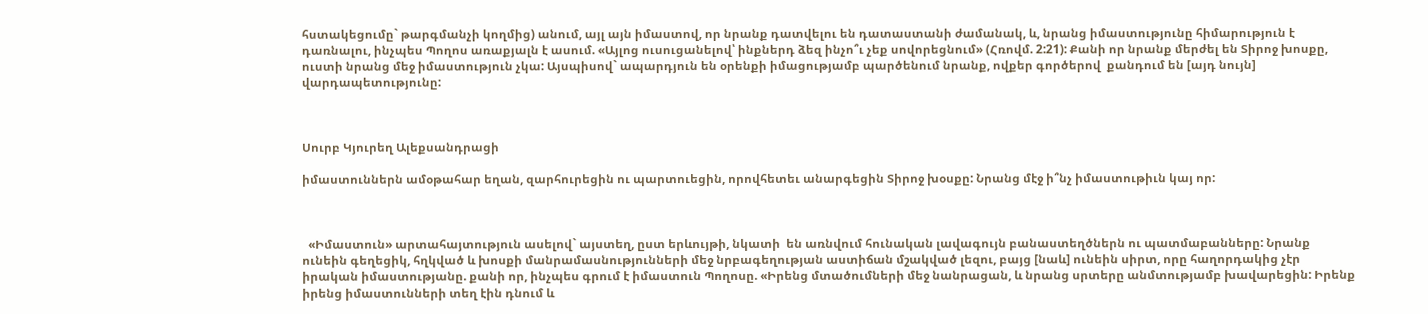հստակեցումը` թարգմանչի կողմից) անում, այլ այն իմաստով, որ նրանք դատվելու են դատաստանի ժամանակ, և, նրանց իմաստությունը հիմարություն է դառնալու, ինչպես Պողոս առաքյալն է ասում. «Այլոց ուսուցանելով՝ ինքներդ ձեզ ինչո՞ւ չեք սովորեցնում» (Հռովմ. 2:21): Քանի որ նրանք մերժել են Տիրոջ խոսքը, ուստի նրանց մեջ իմաստություն չկա: Այսպիսով` ապարդյուն են օրենքի իմացությամբ պարծենում նրանք, ովքեր գործերով  քանդում են [այդ նույն] վարդապետությունը:



Սուրբ Կյուրեղ Ալեքսանդրացի

իմաստուններն ամօթահար եղան, զարհուրեցին ու պարտուեցին, որովհետեւ անարգեցին Տիրոջ խօսքը: Նրանց մէջ ի՞նչ իմաստութիւն կայ որ:



  «Իմաստուն» արտահայտություն ասելով` այստեղ, ըստ երևույթի, նկատի  են առնվում հունական լավագույն բանաստեղծներն ու պատմաբանները: Նրանք ունեին գեղեցիկ, հղկված և խոսքի մանրամասնությունների մեջ նրբագեղության աստիճան մշակված լեզու, բայց [նաև] ունեին սիրտ, որը հաղորդակից չէր իրական իմաստությանը. քանի որ, ինչպես գրում է իմաստուն Պողոսը. «Իրենց մտածումների մեջ նանրացան, և նրանց սրտերը անմտությամբ խավարեցին: Իրենք իրենց իմաստունների տեղ էին դնում և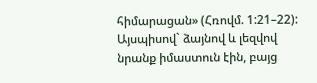հիմարացան» (Հռովմ. 1:21–22): Այսպիսով` ձայնով և լեզվով նրանք իմաստուն էին, բայց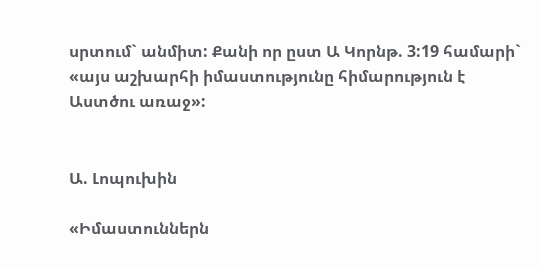սրտում` անմիտ: Քանի որ ըստ Ա Կորնթ. 3:19 համարի` «այս աշխարհի իմաստությունը հիմարություն է Աստծու առաջ»:


Ա. Լոպուխին

«Իմաստուններն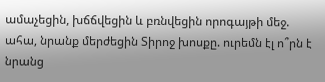ամաչեցին, խճճվեցին և բռնվեցին որոգայթի մեջ. ահա, նրանք մերժեցին Տիրոջ խոսքը. ուրեմն էլ ո՞րն է նրանց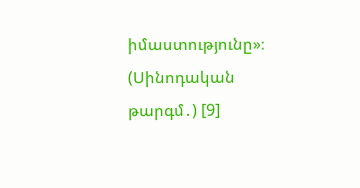իմաստությունը»։ (Սինոդական թարգմ․) [9]